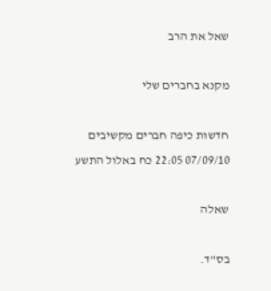שאל את הרב

מקנא בחברים שלי

חדשות כיפה חברים מקשיבים 07/09/10 22:05 כח באלול התשע

שאלה

בס"ד.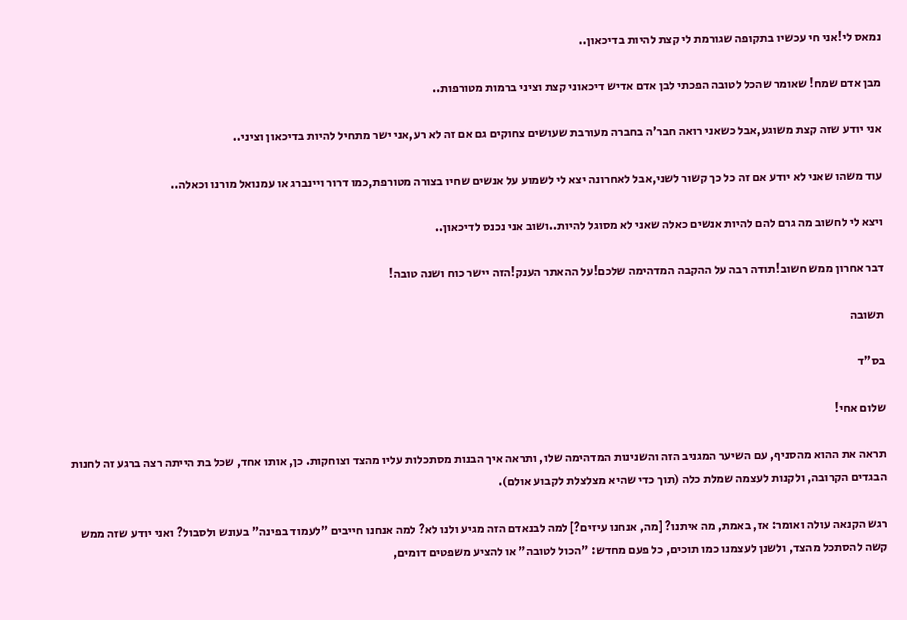נמאס לי!אני חי עכשיו בתקופה שגורמת לי קצת להיות בדיכאון..

מבן אדם שמח! שאומר שהכל לטובה הפכתי לבן אדם אדיש דיכאוני קצת וציני ברמות מטורפות..

אני יודע שזה קצת משוגע,אבל כשאני רואה חבר'ה בחברה מעורבת שעושים צחוקים גם אם זה לא רע,אני ישר מתחיל להיות בדיכאון וציני..

עוד משהו שאני לא יודע אם זה כל כך קשור לשני,אבל לאחרונה יצא לי לשמוע על אנשים שחיו בצורה מטורפת,כמו דרור ויינברג או עמנואל מורנו וכאלה..

ויצא לי לחשוב מה גרם להם להיות אנשים כאלה שאני לא מסוגל להיות..ושוב אני נכנס לדיכאון..

דבר אחרון ממש חשוב!תודה רבה על ההקבה המדהימה שלכם!על ההאתר הענק!הזה יישר כוח ושנה טובה!

תשובה

בס"ד

שלום אחי!

תראה את ההוא מהסניף, עם השיער המגניב הזה והשנינות המדהימה שלו, ותראה איך הבנות מסתכלות עליו מהצד וצוחקות. כן, אותו אחד, שכל בת הייתה רצה ברגע זה לחנות הבגדים הקרובה, ולקנות לעצמה שמלת כלה (תוך כדי שהיא מצלצלת לקבוע אולם).

רגש הקנאה עולה ואומר: אז, באמת, מה איתנו? [מה, אנחנו עיזים?] למה לבנאדם הזה מגיע ולנו לא? למה אנחנו חייבים "לעמוד בפינה" בעונש ולסבול? ואני יודע שזה ממש קשה להסתכל מהצד, ולשנן לעצמנו כמו תוכים, כל פעם מחדש: "הכול לטובה" או להציע משפטים דומים,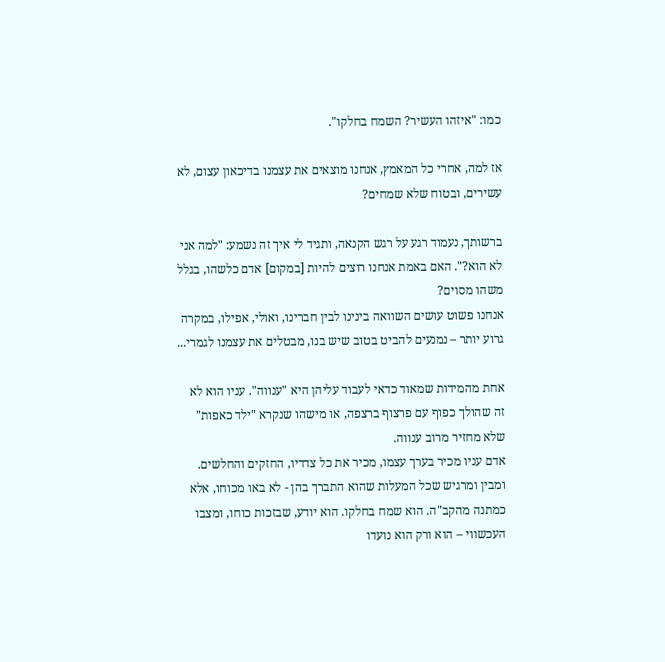כמו: "איזהו העשיר? השמח בחלקו".

אז למה, אחרי כל המאמץ, אנחנו מוצאים את עצמנו בדיכאון עצום, לא עשירים, ובטוח שלא שמחים?

ברשותך, נעמוד רגע על רגש הקנאה, ותגיד לי איך זה נשמע: "למה אני לא הוא?". האם באמת אנחנו רוצים להיות [במקום] אדם כלשהו, בגלל משהו מסוים?
אנחנו פשוט עושים השוואה בינינו לבין חברינו, ואולי, אפילו, במקרה גרוע יותר – נמנעים להביט בטוב שיש בנו, מבטלים את עצמנו לגמרי...

אחת מהמידות שמאוד כדאי לעבוד עליהן היא "ענווה". עניו הוא לא זה שהולך כפוף עם פרצוף ברצפה, או מישהו שנקרא "ילד כאפות" שלא מחזיר מרוב ענווה.
אדם עניו מכיר בערך עצמו, מכיר את כל צדדיו, החזקים והחלשים. ומבין ומרגיש שכל המעלות שהוא התברך בהן - לא באו מכוחו, אלא כמתנה מהקב"ה. הוא שמח בחלקו. הוא יודע, שבזכות כוחו, ומצבו העכשווי – הוא ורק הוא נועדו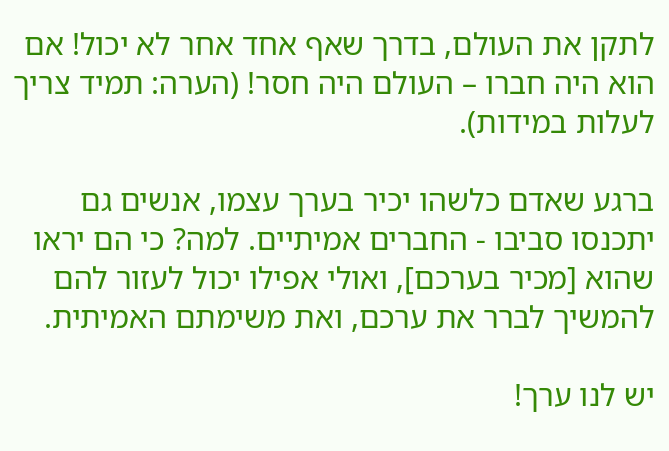לתקן את העולם, בדרך שאף אחד אחר לא יכול! אם הוא היה חברו – העולם היה חסר! (הערה: תמיד צריך לעלות במידות).

ברגע שאדם כלשהו יכיר בערך עצמו, אנשים גם יתכנסו סביבו - החברים אמיתיים. למה? כי הם יראו שהוא [מכיר בערכם], ואולי אפילו יכול לעזור להם להמשיך לברר את ערכם, ואת משימתם האמיתית.

יש לנו ערך!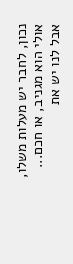נכון, לחבר יש מעלות משלו, אולי הוא מגניב, או חכם... אבל לנו יש את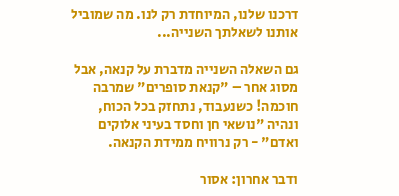דרכנו שלנו, המיוחדת רק לנו. מה שמוביל אותנו לשאלתך השנייה...

גם השאלה השנייה מדברת על קנאה, אבל מסוג אחר – "קנאת סופרים" שמרבה חוכמה! כשנעבוד, נתחזק בכל הכוח, ונהיה "נושאי חן וחסד בעיני אלוקים ואדם" - רק נרוויח ממידת הקנאה.

ודבר אחרון: אסור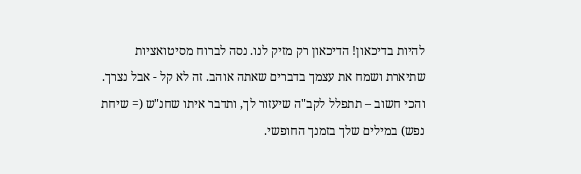להיות בדיכאון! הדיכאון רק מזיק לנו. נסה לברוח מסיטואציות שתיארת ושמח את עצמך בדברים שאתה אוהב. זה לא קל - אבל נצרך.
והכי חשוב – תתפלל לקב"ה שיעזור לך, ותדבר איתו שחנ"ש (= שיחת נפש) במילים שלך בזמנך החופשי.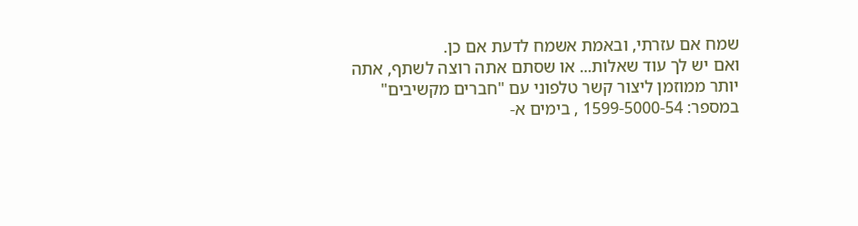שמח אם עזרתי, ובאמת אשמח לדעת אם כן.
ואם יש לך עוד שאלות... או שסתם אתה רוצה לשתף, אתה יותר ממוזמן ליצור קשר טלפוני עם "חברים מקשיבים" במספר: 1599-5000-54 , בימים א-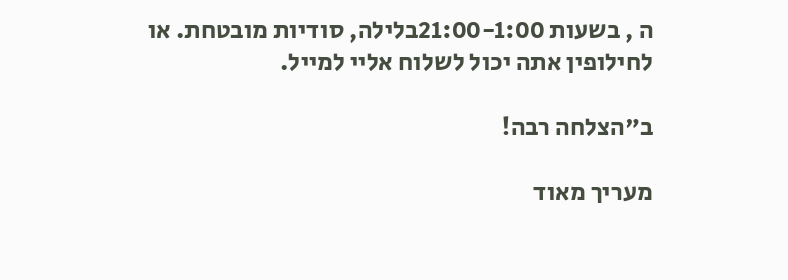ה , בשעות 21:00-1:00בלילה, סודיות מובטחת. או לחילופין אתה יכול לשלוח אליי למייל.

ב"הצלחה רבה!

מעריך מאוד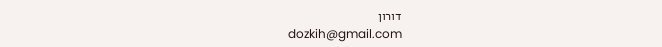דורון
dozkih@gmail.com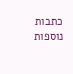כתבות נוספות